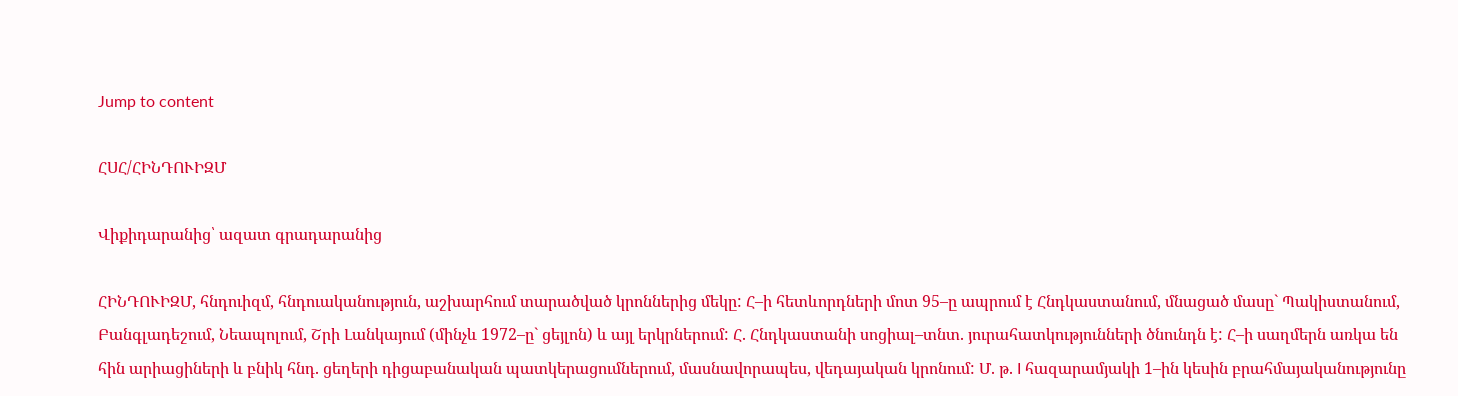Jump to content

ՀՍՀ/ՀԻՆԴՈՒԻԶՄ

Վիքիդարանից՝ ազատ գրադարանից

ՀԻՆԴՈՒԻԶՄ, հնդուիզմ, հնդուականություն, աշխարհում տարածված կրոններից մեկը: Հ–ի հետևորդների մոտ 95–ը ապրում է Հնդկաստանում, մնացած մասը` Պակիստանում, Բանգլադեշում, Նեապոլում, Շրի Լանկայում (մինչև 1972–ը` ցեյլոն) և այլ երկրներում: Հ. Հնդկաստանի սոցիալ–տնտ. յուրահատկությունների ծնունդն է: Հ–ի սաղմերն առկա են հին արիացիների և բնիկ հնդ. ցեղերի դիցաբանական պատկերացումներում, մասնավորապես, վեդայական կրոնում: Մ. թ. I հազարամյակի 1–ին կեսին բրահմայականությունը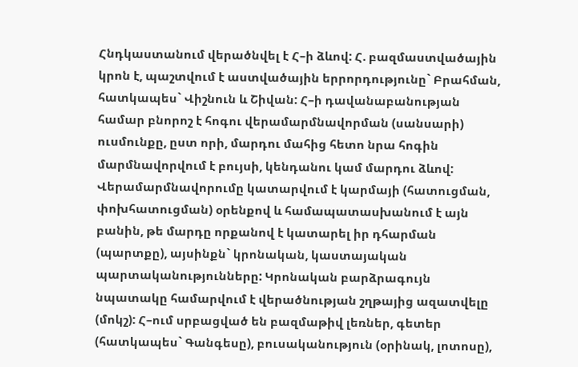Հնդկաստանում վերածնվել է Հ–ի ձևով: Հ. բազմաստվածային կրոն է, պաշտվում է աստվածային երրորդությունը` Բրահման, հատկապես` Վիշնուն և Շիվան: Հ–ի դավանաբանության համար բնորոշ է հոգու վերամարմնավորման (սանսարի) ուսմունքը, ըստ որի, մարդու մահից հետո նրա հոգին մարմնավորվում է բույսի, կենդանու կամ մարդու ձևով: Վերամարմնավորումը կատարվում է կարմայի (հատուցման, փոխհատուցման) օրենքով և համապատասխանում է այն բանին, թե մարդը որքանով է կատարել իր դհարման (պարտքը), այսինքն` կրոնական, կաստայական պարտականությունները: Կրոնական բարձրագույն նպատակը համարվում է վերածնության շղթայից ազատվելը (մոկշ): Հ–ում սրբացված են բազմաթիվ լեռներ, գետեր (հատկապես` Գանգեսը), բուսականություն (օրինակ, լոտոսը),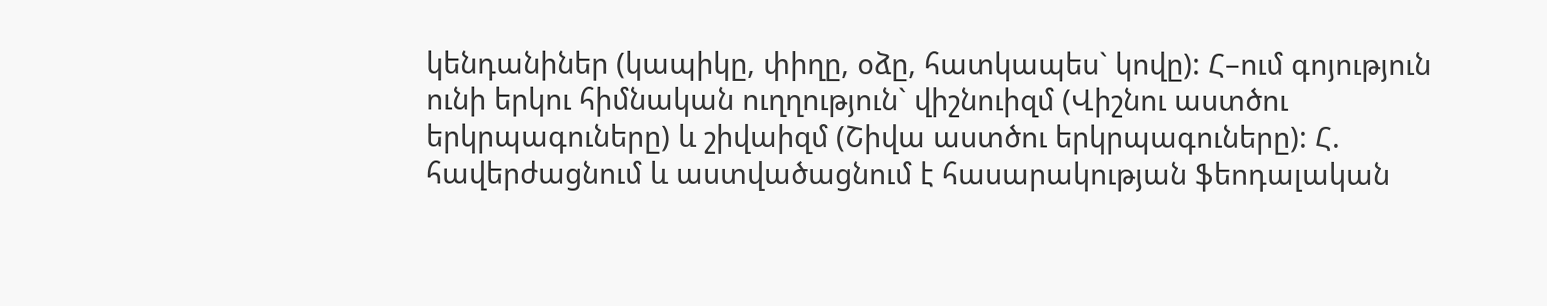կենդանիներ (կապիկը, փիղը, օձը, հատկապես` կովը): Հ–ում գոյություն ունի երկու հիմնական ուղղություն` վիշնուիզմ (Վիշնու աստծու երկրպագուները) և շիվաիզմ (Շիվա աստծու երկրպագուները): Հ. հավերժացնում և աստվածացնում է հասարակության ֆեոդալական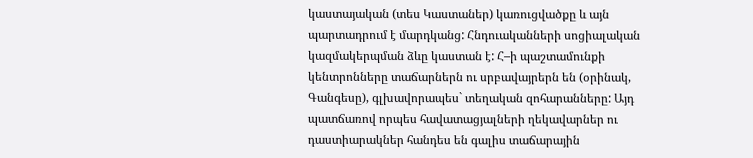կաստայական (տես Կաստաներ) կառուցվածքը և այն պարտադրում է մարդկանց: Հնդուականների սոցիալական կազմակերպման ձևը կաստան է: Հ–ի պաշտամունքի կենտրոնները տաճարներն ու սրբավայրերն են (օրինակ, Գանգեսը), գլխավորապես` տեղական զոհարանները: Այդ պատճառով որպես հավատացյալների ղեկավարներ ու դաստիարակներ հանդես են գալիս տաճարային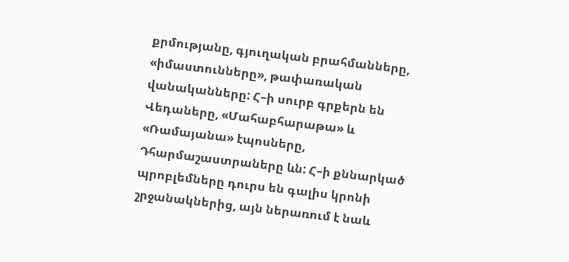քրմությանը, գյուղական բրահմանները, «իմաստունները», թափառական վանականները: Հ–ի սուրբ գրքերն են Վեդաները, «Մահաբհարաթա» և «Ռամայանա» էպոսները, Դհարմաշաստրաները ևն: Հ–ի քննարկած պրոբլեմները դուրս են գալիս կրոնի շրջանակներից, այն ներառում է նաև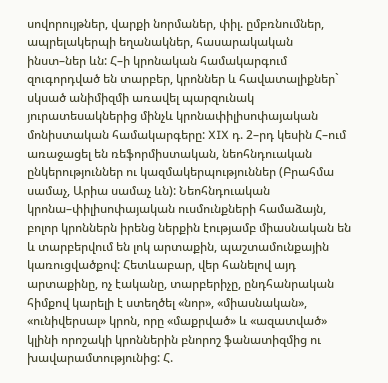սովորույթներ, վարքի նորմաներ, փիլ. ըմբռնումներ, ապրելակերպի եղանակներ, հասարակական ինստ–ներ ևն: Հ–ի կրոնական համակարգում զուգորդված են տարբեր, կրոններ և հավատալիքներ` սկսած անիմիզմի առավել պարզունակ յուրատեսակներից մինչև կրոնափիլիսոփայական մոնիստական համակարգերը: XIX դ. 2–րդ կեսին Հ–ում առաջացել են ռեֆորմիստական, նեոհնդուական ընկերություններ ու կազմակերպություններ (Բրահմա սամաչ, Արիա սամաչ ևն): Նեոհնդուական կրոնա–փիլիսոփայական ուսմունքների համաձայն, բոլոր կրոններն իրենց ներքին էությամբ միասնական են և տարբերվում են լոկ արտաքին, պաշտամունքային կառուցվածքով: Հետևաբար, վեր հանելով այդ արտաքինը, ոչ էականը, տարբերիչը, ընդհանրական հիմքով կարելի է ստեղծել «նոր», «միասնական», «ունիվերսալ» կրոն, որը «մաքրված» և «ազատված» կլինի որոշակի կրոններին բնորոշ ֆանատիզմից ու խավարամտությունից: Հ.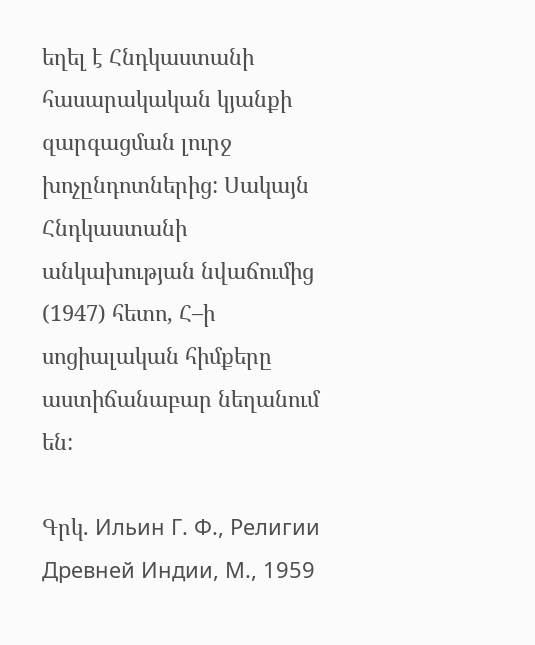եղել է Հնդկաստանի հասարակական կյանքի զարգացման լուրջ խոչընդոտներից: Սակայն Հնդկաստանի անկախության նվաճումից (1947) հետո, Հ–ի սոցիալական հիմքերը աստիճանաբար նեղանում են:

Գրկ. Ильин Г. Ф., Религии Древней Индии, М., 1959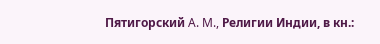Пятигорский A. M., Религии Индии, в кн.: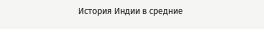История Индии в средние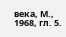века, М., 1968, гл. 5.